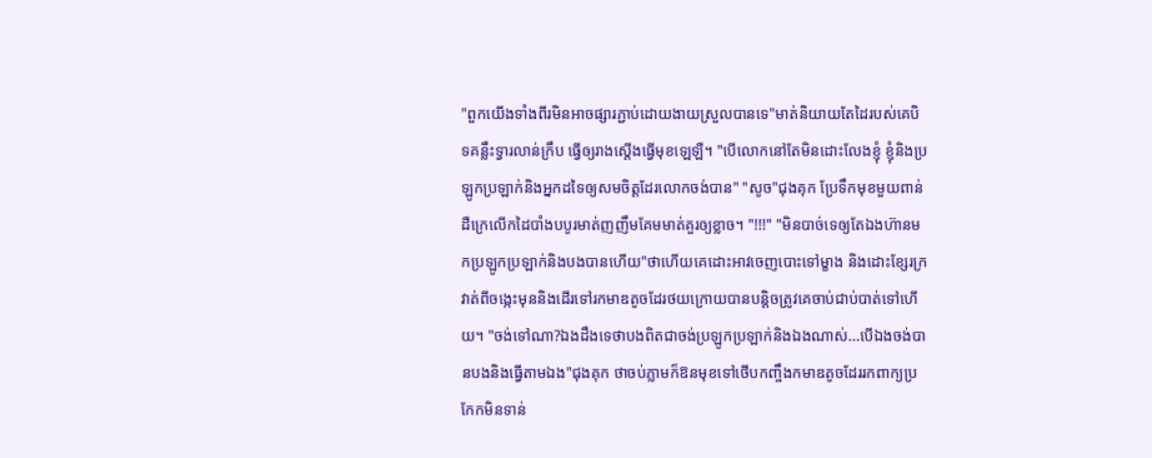"ពួកយើងទាំងពីរមិនអាចផ្សារភ្ជាប់ដោយងាយស្រួលបានទេ"មាត់និយាយតែដៃរបស់គេបិទគន្លឹះទ្វារលាន់ក្រឹប ធ្វើឲ្យរាងស្តើងធ្វើមុខឡេឡឺ។ "បើលោកនៅតែមិនដោះលែងខ្ញុំ ខ្ញុំនិងប្រឡូកប្រឡាក់និងអ្នកដទៃឲ្យសមចិត្តដែរលោកចង់បាន" "សូច"ជុងគុក ប្រែទឹកមុខមួយពាន់ដឺក្រេលើកដៃបាំងបបូរមាត់ញញឹមគែមមាត់គួរឲ្យខ្លាច។ "!!!" "មិនបាច់ទេឲ្យតែឯងហ៊ានមកប្រឡូកប្រឡាក់និងបងបានហើយ"ថាហើយគេដោះអាវចេញបោះទៅម្ខាង និងដោះខ្សែរក្រវាត់ពីចង្កេះមុននិងដើរទៅរកមាឌតូចដែរថយក្រោយបានបន្តិចត្រូវគេចាប់ជាប់បាត់ទៅហើយ។ "ចង់ទៅណា?ឯងដឹងទេថាបងពិតជាចង់ប្រឡូកប្រឡាក់និងឯងណាស់...បើឯងចង់បានបងនិងធ្វើតាមឯង"ជុងគុក ថាចប់ភ្លាមក៏ឱនមុខទៅថើបកញ្ចឹងកមាឌតូចដែររកពាក្យប្រកែកមិនទាន់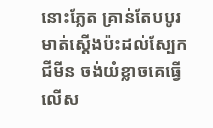នោះភ្លែត គ្រាន់តែបបូរមាត់ស្តើងប៉ះដល់ស្បែក ជីមីន ចង់យំខ្លាចគេធ្វើលើស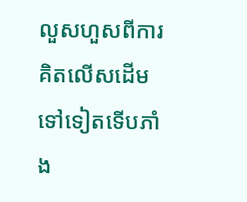លួសហួសពីការគិតលើសដើមទៅទៀតទើបភាំង